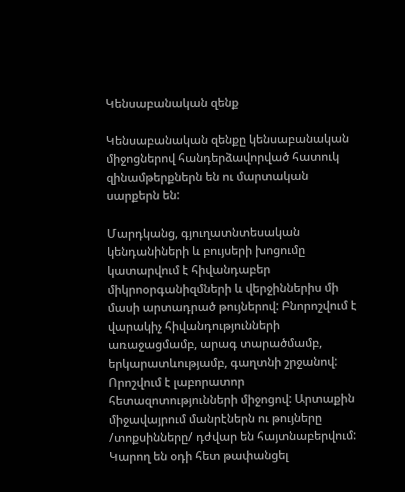Կենսաբանական զենք

Կենսաբանական զենքը կենսաբանական միջոցներով հանդերձավորված հատուկ զինամթերքներն են ու մարտական սարքերն են:

Մարդկանց, գյուղատնտեսական կենդանիների և բույսերի խոցումը կատարվում է հիվանդաբեր միկրոօրգանիզմների և վերջիններիս մի մասի արտադրած թույներով: Բնորոշվում է վարակիչ հիվանդությունների առաջացմամբ, արագ տարածմամբ, երկարատևությամբ, գաղտնի շրջանով: Որոշվում է լաբորատոր հետազոտությունների միջոցով: Արտաքին միջավայրում մանրէներն ու թույները /տոքսինները/ դժվար են հայտնաբերվում: Կարող են օդի հետ թափանցել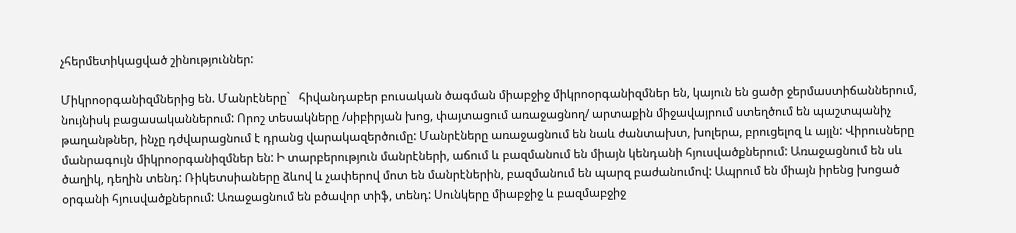չհերմետիկացված շինություններ:

Միկրոօրգանիզմներից են. Մանրէները`   հիվանդաբեր բուսական ծագման միաբջիջ միկրոօրգանիզմներ են, կայուն են ցածր ջերմաստիճաններում, նույնիսկ բացասականներում: Որոշ տեսակները /սիբիրյան խոց, փայտացում առաջացնող/ արտաքին միջավայրում ստեղծում են պաշտպանիչ թաղանթներ, ինչը դժվարացնում է դրանց վարակազերծումը: Մանրէները առաջացնում են նաև ժանտախտ, խոլերա, բրուցելոզ և այլն: Վիրուսները մանրագույն միկրոօրգանիզմներ են: Ի տարբերություն մանրէների, աճում և բազմանում են միայն կենդանի հյուսվածքներում: Առաջացնում են սև ծաղիկ, դեղին տենդ: Ռիկետսիաները ձևով և չափերով մոտ են մանրէներին, բազմանում են պարզ բաժանումով: Ապրում են միայն իրենց խոցած օրգանի հյուսվածքներում: Առաջացնում են բծավոր տիֆ, տենդ: Սունկերը միաբջիջ և բազմաբջիջ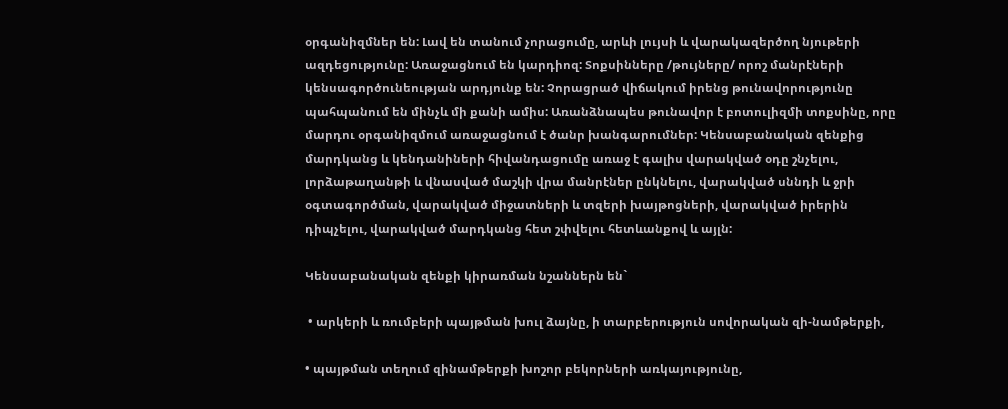օրգանիզմներ են: Լավ են տանում չորացումը, արևի լույսի և վարակազերծող նյութերի ազդեցությունը: Առաջացնում են կարդիոզ: Տոքսինները /թույները/ որոշ մանրէների կենսագործունեության արդյունք են: Չորացրած վիճակում իրենց թունավորությունը պահպանում են մինչև մի քանի ամիս: Առանձնապես թունավոր է բոտուլիզմի տոքսինը, որը մարդու օրգանիզմում առաջացնում է ծանր խանգարումներ: Կենսաբանական զենքից մարդկանց և կենդանիների հիվանդացումը առաջ է գալիս վարակված օդը շնչելու, լորձաթաղանթի և վնասված մաշկի վրա մանրէներ ընկնելու, վարակված սննդի և ջրի օգտագործման, վարակված միջատների և տզերի խայթոցների, վարակված իրերին դիպչելու, վարակված մարդկանց հետ շփվելու հետևանքով և այլն:

Կենսաբանական զենքի կիրառման նշաններն են`

 • արկերի և ռումբերի պայթման խուլ ձայնը, ի տարբերություն սովորական զի-նամթերքի,

• պայթման տեղում զինամթերքի խոշոր բեկորների առկայությունը,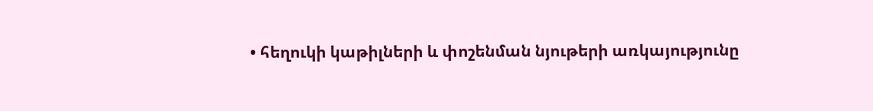• հեղուկի կաթիլների և փոշենման նյութերի առկայությունը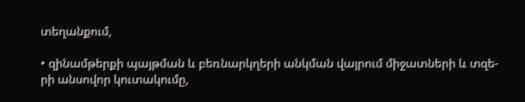տեղանքում,

• զինամթերքի պայթման և բեռնարկղերի անկման վայրում միջատների և տզե-րի անսովոր կուտակումը,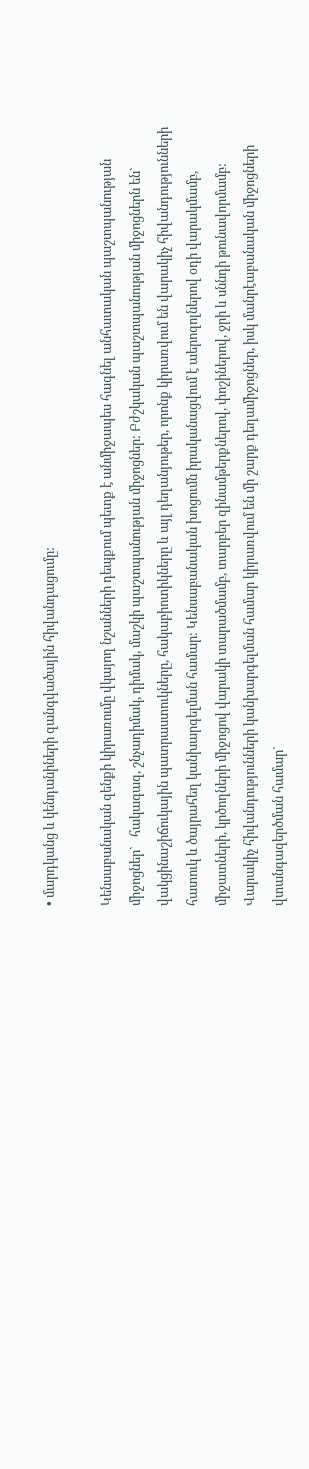• մարդկանց և կենդանիների զանգվածային հիվանդացումը:

Կենսաբանական զենքի կիրառումը վկայող նշանների դեպքում պետք է անմիջապես հագնել անհատական պաշտպանության միջոցներ`   հակագազ, շնչադիմակ, դիմակ, մաշկի պաշտպանության միջոցներ: Բժշկական պաշտպանության միջոցներն են`   վակցինաշիճուկային պատրաստուկները, հակաբիոտիկները և այլ դեղանյութեր, որոնք կիրառվում են վարակիչ հիվանդությունների հատուկ և ծայրահեղ կանխարգելման համար: Կենսաբանական խոցումն իրականացվում է աերոզոլներով օդի վարակմամբ, միջատների, կրծողների միջոցով վարակի տարածմամբ, տարբեր զինամթերքներով, փոշիներով, ջրի և սննդի թունավորմամբ: Վարակիչ հիվանդությունների կանխարգելման համար կիրառվում են մի շարք դեղամիջոցներ, իսկ մանրէաբանական միջոցների վտանգազերծման համար`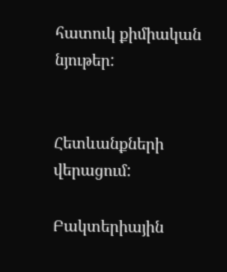հատուկ քիմիական նյութեր:


Հետևանքների վերացում:

Բակտերիային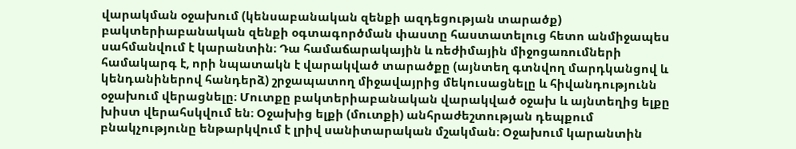վարակման օջախում (կենսաբանական զենքի ազդեցության տարածք) բակտերիաբանական զենքի օգտագործման փաստը հաստատելուց հետո անմիջապես սահմանվում է կարանտին։ Դա համաճարակային և ռեժիմային միջոցառումների համակարգ է, որի նպատակն է վարակված տարածքը (այնտեղ գտնվող մարդկանցով և կենդանիներով հանդերձ) շրջապատող միջավայրից մեկուսացնելը և հիվանդությունն օջախում վերացնելը։ Մուտքը բակտերիաբանական վարակված օջախ և այնտեղից ելքը խիստ վերահսկվում են։ Օջախից ելքի (մուտքի) անհրաժեշտության դեպքում բնակչությունը ենթարկվում է լրիվ սանիտարական մշակման։ Օջախում կարանտին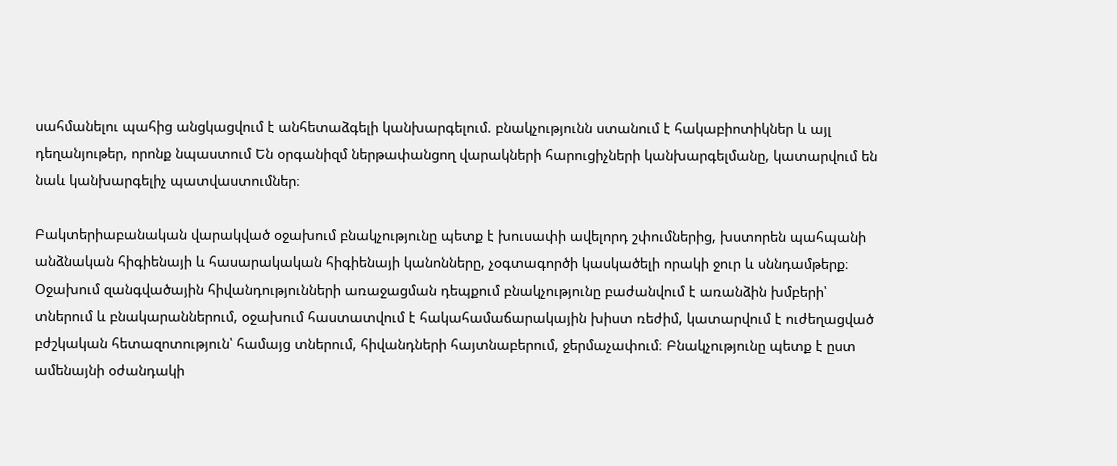սահմանելու պահից անցկացվում է անհետաձգելի կանխարգելում. բնակչությունն ստանում է հակաբիոտիկներ և այլ դեղանյութեր, որոնք նպաստում Են օրգանիզմ ներթափանցող վարակների հարուցիչների կանխարգելմանը, կատարվում են նաև կանխարգելիչ պատվաստումներ։

Բակտերիաբանական վարակված օջախում բնակչությունը պետք է խուսափի ավելորդ շփումներից, խստորեն պահպանի անձնական հիգիենայի և հասարակական հիգիենայի կանոնները, չօգտագործի կասկածելի որակի ջուր և սննդամթերք։ Օջախում զանգվածային հիվանդությունների առաջացման դեպքում բնակչությունը բաժանվում է առանձին խմբերի՝ տներում և բնակարաններում, օջախում հաստատվում է հակահամաճարակային խիստ ռեժիմ, կատարվում է ուժեղացված բժշկական հետազոտություն՝ համայց տներում, հիվանդների հայտնաբերում, ջերմաչափում։ Բնակչությունը պետք է ըստ ամենայնի օժանդակի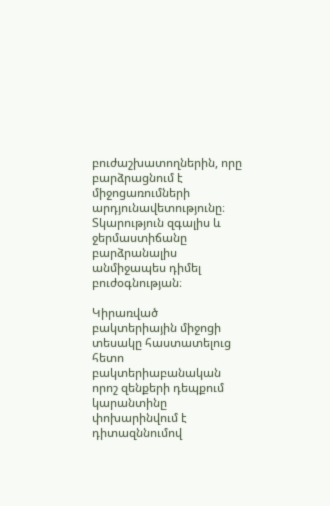բուժաշխատողներին, որը բարձրացնում է միջոցառումների արդյունավետությունը։ Տկարություն զգալիս և ջերմաստիճանը բարձրանալիս անմիջապես դիմել բուժօգնության։

Կիրառված բակտերիային միջոցի տեսակը հաստատելուց հետո բակտերիաբանական որոշ զենքերի դեպքում կարանտինը փոխարինվում է դիտազննումով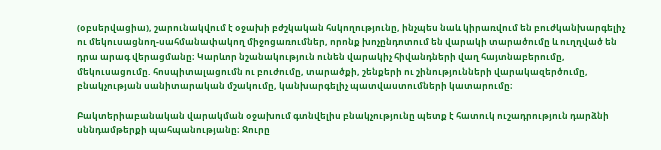(օբսերվացիա), շարունակվում է օջախի բժշկական հսկողությունը, ինչպես նաև կիրառվում են բուժկանխարգելիչ ու մեկուսացնող-սահմանափակող միջոցառումներ, որոնք խոչընդոտում են վարակի տարածումը և ուղղված են դրա արագ վերացմանը։ Կարևոր նշանակություն ունեն վարակիչ հիվանդների վաղ հայտնաբերումը, մեկուսացումը. հոսպիտալացումն ու բուժումը, տարածքի, շենքերի ու շինությունների վարակազերծումը, բնակչության սանիտարական մշակումը, կանխարգելիչ պատվաստումների կատարումը։

Բակտերիաբանական վարակման օջախում գտնվելիս բնակչությունը պետք է հատուկ ուշադրություն դարձնի սննդամթերքի պահպանությանը։ Ջուրը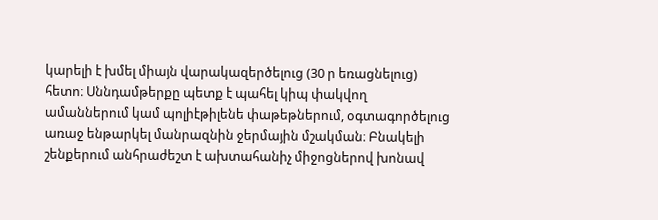կարելի է խմել միայն վարակազերծելուց (30 ր եռացնելուց) հետո։ Սննդամթերքը պետք է պահել կիպ փակվող ամաններում կամ պոլիէթիլենե փաթեթներում, օգտագործելուց առաջ ենթարկել մանրազնին ջերմային մշակման։ Բնակելի շենքերում անհրաժեշտ է ախտահանիչ միջոցներով խոնավ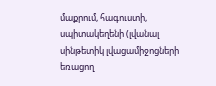մաքրում, հագուստի, սպիտակեղենի (լվանալ սինթետիկ լվացամիջոցների եռացող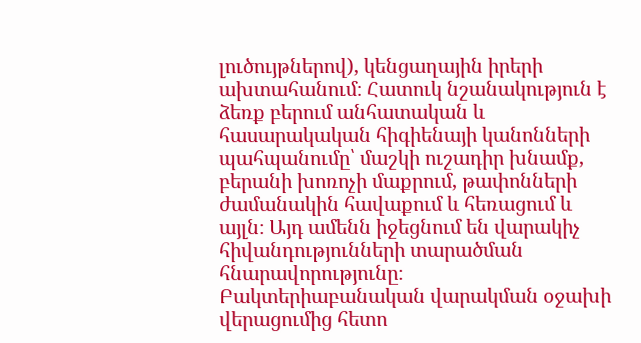լուծույթներով), կենցաղային իրերի ախտահանում։ Հատուկ նշանակություն է ձեռք բերում անհատական և հասարակական հիգիենայի կանոնների պահպանումը՝ մաշկի ուշադիր խնամք, բերանի խոռոչի մաքրում, թափոնների ժամանակին հավաքում և հեռացում և այլն։ Այդ ամենն իջեցնում են վարակիչ հիվանդությունների տարածման հնարավորությունը։ Բակտերիաբանական վարակման օջախի վերացումից հետո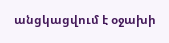անցկացվում է օջախի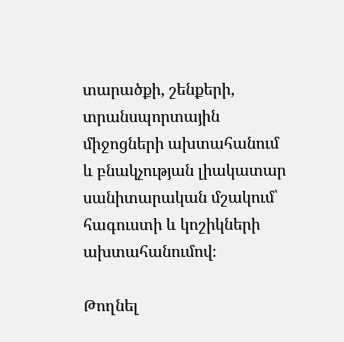տարածքի, շենքերի, տրանսպորտային միջոցների ախտահանում և բնակչության լիակատար սանիտարական մշակում՝ հագուստի և կոշիկների ախտահանումով։

Թողնել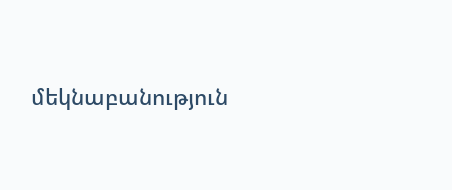մեկնաբանություն